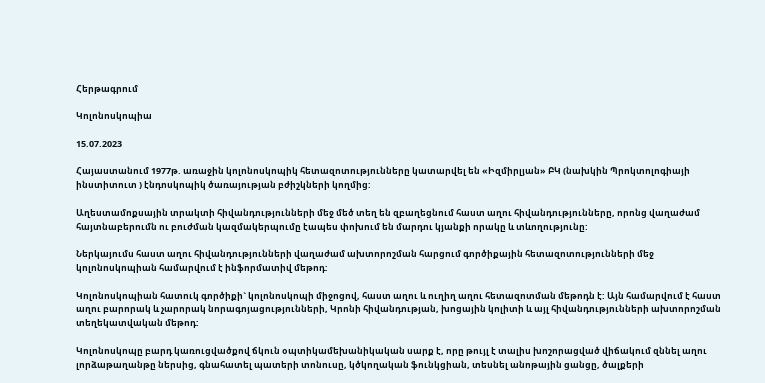Հերթագրում

Կոլոնոսկոպիա

15.07.2023

Հայաստանում 1977թ. առաջին կոլոնոսկոպիկ հետազոտությունները կատարվել են «Իզմիրլյան» ԲԿ (նախկին Պրոկտոլոգիայի ինստիտուտ ) էնդոսկոպիկ ծառայության բժիշկների կողմից:

Աղեստամոքսային տրակտի հիվանդությունների մեջ մեծ տեղ են զբաղեցնում հաստ աղու հիվանդությունները, որոնց վաղաժամ հայտնաբերումն ու բուժման կազմակերպումը էապես փոխում են մարդու կյանքի որակը և տևողությունը:

Ներկայումս հաստ աղու հիվանդությունների վաղաժամ ախտորոշման հարցում գործիքային հետազոտությունների մեջ կոլոնոսկոպիան համարվում է ինֆորմատիվ մեթոդ:

Կոլոնոսկոպիան հատուկ գործիքի` կոլոնոսկոպի միջոցով, հաստ աղու և ուղիղ աղու հետազոտման մեթոդն է: Այն համարվում է հաստ աղու բարորակ և չարորակ նորագոյացությունների, Կրոնի հիվանդության, խոցային կոլիտի և այլ հիվանդությունների ախտորոշման տեղեկատվական մեթոդ:

Կոլոնոսկոպը բարդ կառուցվածքով ճկուն օպտիկամեխանիկական սարք է, որը թույլ է տալիս խոշորացված վիճակում զննել աղու լորձաթաղանթը ներսից, գնահատել պատերի տոնուսը, կծկողական ֆունկցիան, տեսնել անոթային ցանցը, ծալքերի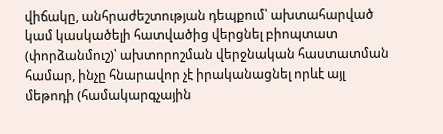վիճակը, անհրաժեշտության դեպքում՝ ախտահարված կամ կասկածելի հատվածից վերցնել բիոպտատ (փորձանմուշ)՝ ախտորոշման վերջնական հաստատման համար, ինչը հնարավոր չէ իրականացնել որևէ այլ մեթոդի (համակարգչային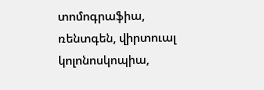տոմոգրաֆիա, ռենտգեն, վիրտուալ կոլոնոսկոպիա,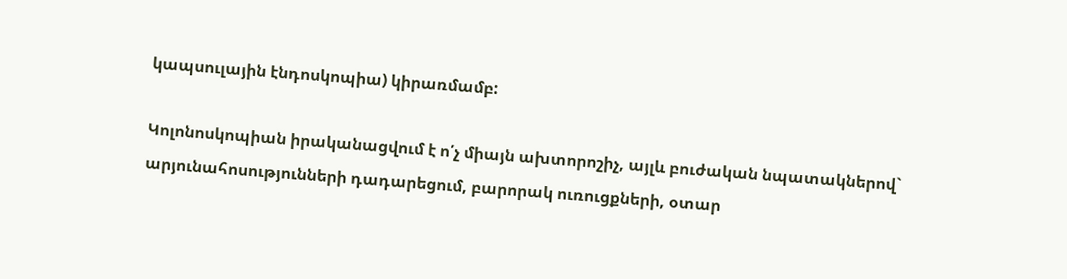կապսուլային էնդոսկոպիա) կիրառմամբ:

Կոլոնոսկոպիան իրականացվում է ո՛չ միայն ախտորոշիչ, այլև բուժական նպատակներով` արյունահոսությունների դադարեցում, բարորակ ուռուցքների, օտար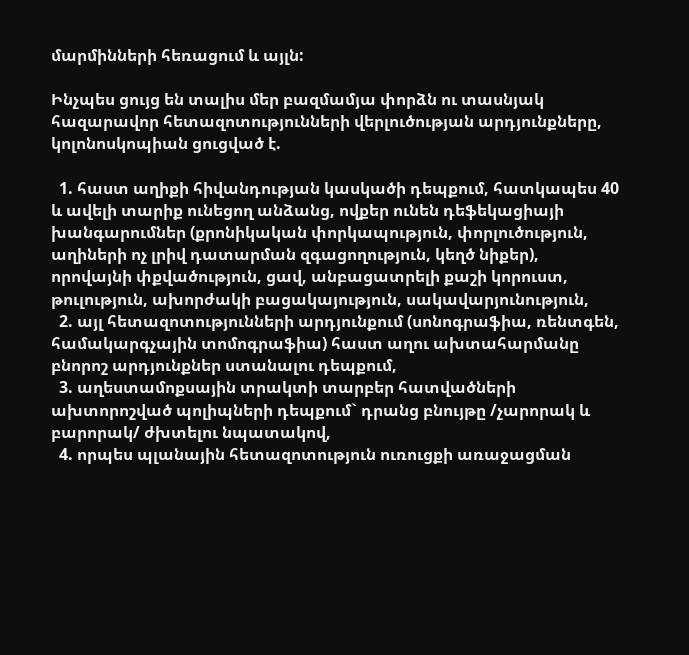մարմինների հեռացում և այլն:

Ինչպես ցույց են տալիս մեր բազմամյա փորձն ու տասնյակ հազարավոր հետազոտությունների վերլուծության արդյունքները, կոլոնոսկոպիան ցուցված է.

  1. հաստ աղիքի հիվանդության կասկածի դեպքում, հատկապես 40 և ավելի տարիք ունեցող անձանց, ովքեր ունեն դեֆեկացիայի խանգարումներ (քրոնիկական փորկապություն, փորլուծություն, աղիների ոչ լրիվ դատարման զգացողություն, կեղծ նիքեր), որովայնի փքվածություն, ցավ, անբացատրելի քաշի կորուստ, թուլություն, ախորժակի բացակայություն, սակավարյունություն,
  2. այլ հետազոտությունների արդյունքում (սոնոգրաֆիա, ռենտգեն, համակարգչային տոմոգրաֆիա) հաստ աղու ախտահարմանը բնորոշ արդյունքներ ստանալու դեպքում,
  3. աղեստամոքսային տրակտի տարբեր հատվածների ախտորոշված պոլիպների դեպքում` դրանց բնույթը /չարորակ և բարորակ/ ժխտելու նպատակով,
  4. որպես պլանային հետազոտություն ուռուցքի առաջացման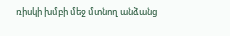ռիսկի խմբի մեջ մտնող անձանց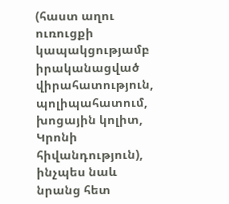(հաստ աղու ուռուցքի կապակցությամբ իրականացված վիրահատություն, պոլիպահատում, խոցային կոլիտ, Կրոնի հիվանդություն), ինչպես նաև նրանց հետ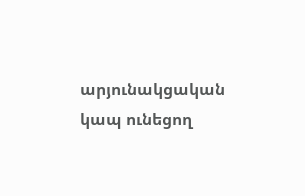արյունակցական կապ ունեցող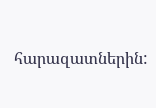հարազատներին: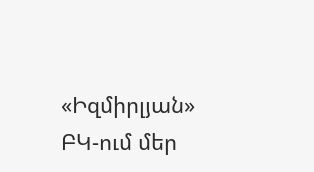«Իզմիրլյան» ԲԿ-ում մեր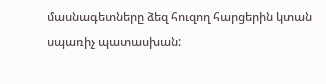մասնագետները ձեզ հուզող հարցերին կտան սպառիչ պատասխան: